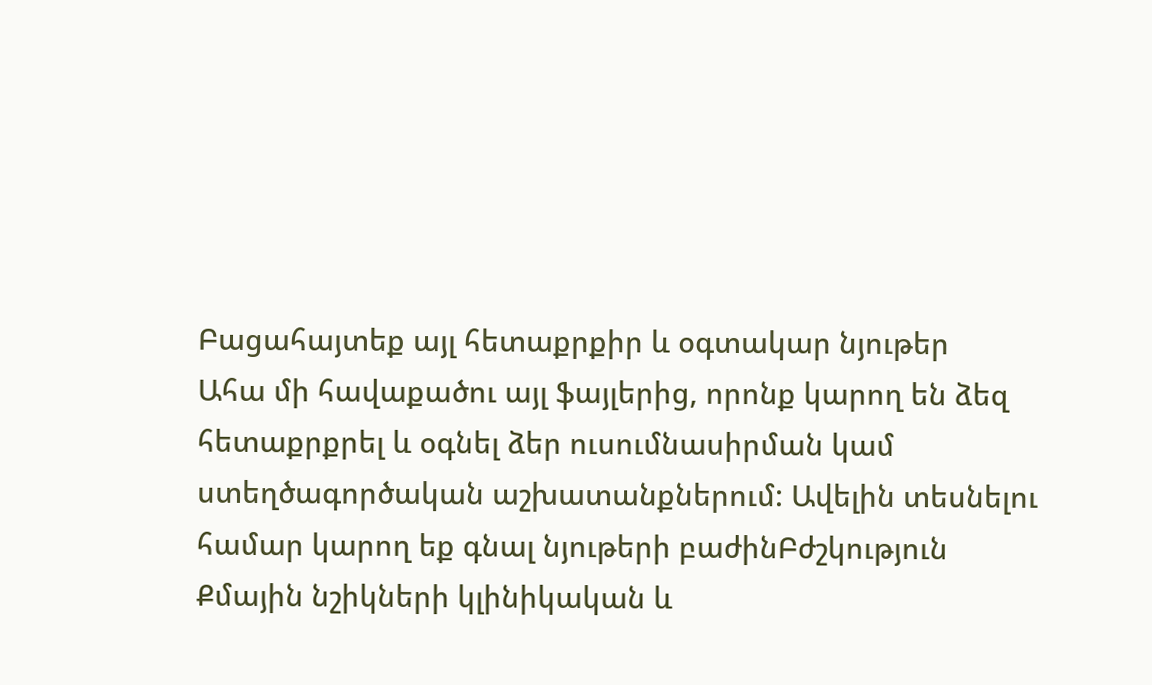Բացահայտեք այլ հետաքրքիր և օգտակար նյութեր
Ահա մի հավաքածու այլ ֆայլերից, որոնք կարող են ձեզ հետաքրքրել և օգնել ձեր ուսումնասիրման կամ ստեղծագործական աշխատանքներում: Ավելին տեսնելու համար կարող եք գնալ նյութերի բաժինԲժշկություն
Քմային նշիկների կլինիկական և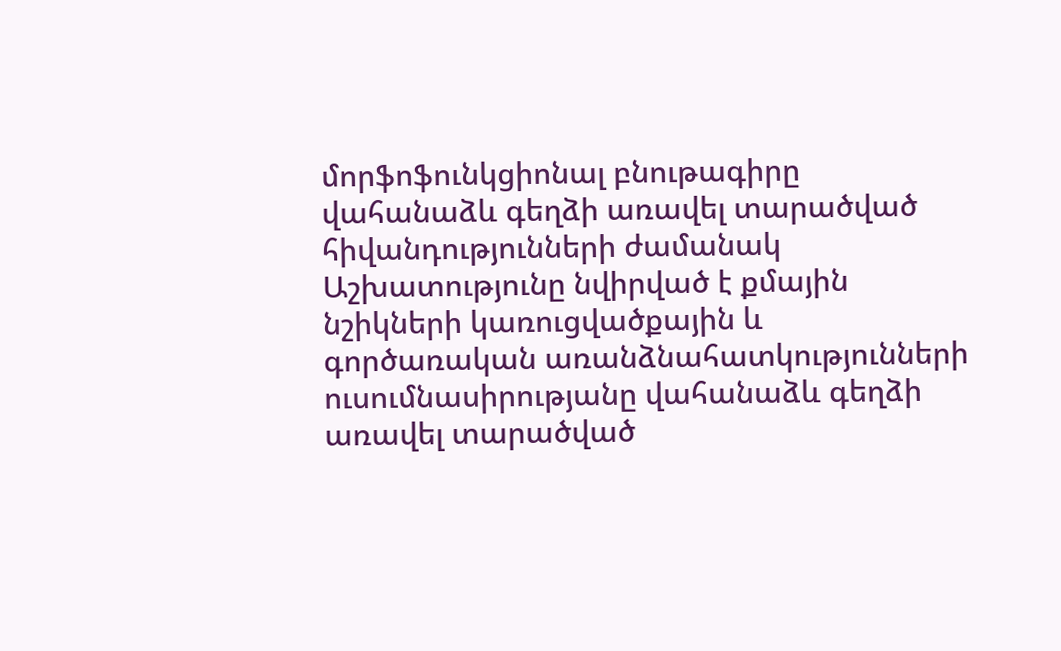մորֆոֆունկցիոնալ բնութագիրը վահանաձև գեղձի առավել տարածված հիվանդությունների ժամանակ
Աշխատությունը նվիրված է քմային նշիկների կառուցվածքային և գործառական առանձնահատկությունների ուսումնասիրությանը վահանաձև գեղձի առավել տարածված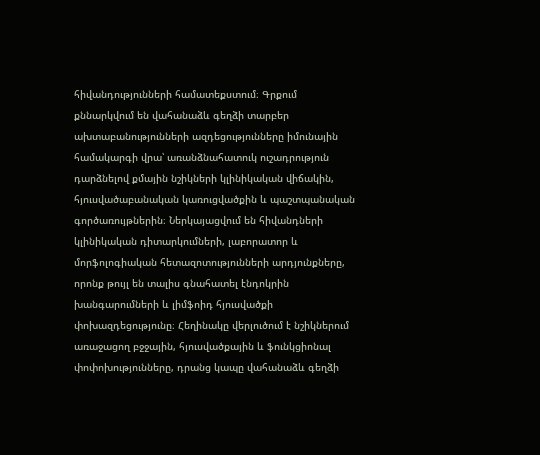հիվանդությունների համատեքստում։ Գրքում քննարկվում են վահանաձև գեղձի տարբեր ախտաբանությունների ազդեցությունները իմունային համակարգի վրա՝ առանձնահատուկ ուշադրություն դարձնելով քմային նշիկների կլինիկական վիճակին, հյուսվածաբանական կառուցվածքին և պաշտպանական գործառույթներին։ Ներկայացվում են հիվանդների կլինիկական դիտարկումների, լաբորատոր և մորֆոլոգիական հետազոտությունների արդյունքները, որոնք թույլ են տալիս գնահատել էնդոկրին խանգարումների և լիմֆոիդ հյուսվածքի փոխազդեցությունը։ Հեղինակը վերլուծում է նշիկներում առաջացող բջջային, հյուսվածքային և ֆունկցիոնալ փոփոխությունները, դրանց կապը վահանաձև գեղձի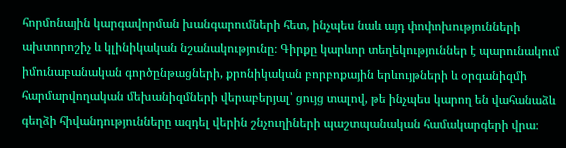հորմոնային կարգավորման խանգարումների հետ, ինչպես նաև այդ փոփոխությունների ախտորոշիչ և կլինիկական նշանակությունը։ Գիրքը կարևոր տեղեկություններ է պարունակում իմունաբանական գործընթացների, քրոնիկական բորբոքային երևույթների և օրգանիզմի հարմարվողական մեխանիզմների վերաբերյալ՝ ցույց տալով, թե ինչպես կարող են վահանաձև գեղձի հիվանդությունները ազդել վերին շնչուղիների պաշտպանական համակարգերի վրա։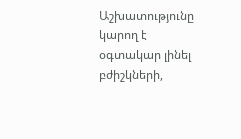Աշխատությունը կարող է օգտակար լինել բժիշկների,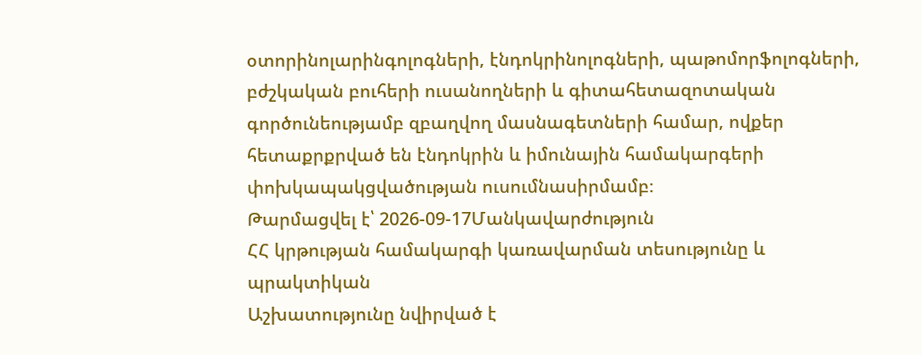օտորինոլարինգոլոգների, էնդոկրինոլոգների, պաթոմորֆոլոգների, բժշկական բուհերի ուսանողների և գիտահետազոտական գործունեությամբ զբաղվող մասնագետների համար, ովքեր հետաքրքրված են էնդոկրին և իմունային համակարգերի փոխկապակցվածության ուսումնասիրմամբ։
Թարմացվել է՝ 2026-09-17Մանկավարժություն
ՀՀ կրթության համակարգի կառավարման տեսությունը և պրակտիկան
Աշխատությունը նվիրված է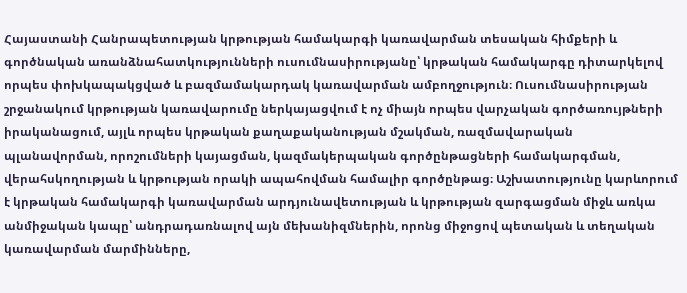Հայաստանի Հանրապետության կրթության համակարգի կառավարման տեսական հիմքերի և գործնական առանձնահատկությունների ուսումնասիրությանը՝ կրթական համակարգը դիտարկելով որպես փոխկապակցված և բազմամակարդակ կառավարման ամբողջություն։ Ուսումնասիրության շրջանակում կրթության կառավարումը ներկայացվում է ոչ միայն որպես վարչական գործառույթների իրականացում, այլև որպես կրթական քաղաքականության մշակման, ռազմավարական պլանավորման, որոշումների կայացման, կազմակերպական գործընթացների համակարգման, վերահսկողության և կրթության որակի ապահովման համալիր գործընթաց։ Աշխատությունը կարևորում է կրթական համակարգի կառավարման արդյունավետության և կրթության զարգացման միջև առկա անմիջական կապը՝ անդրադառնալով այն մեխանիզմներին, որոնց միջոցով պետական և տեղական կառավարման մարմինները,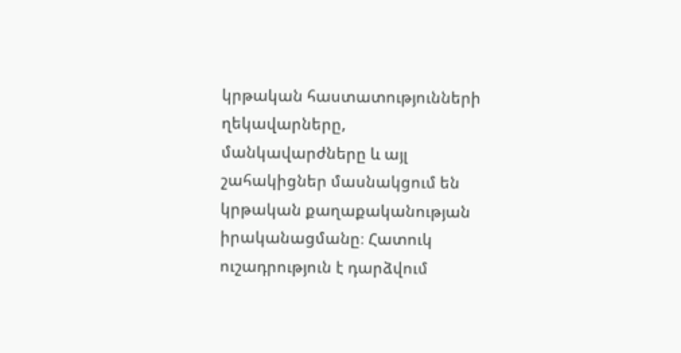կրթական հաստատությունների ղեկավարները, մանկավարժները և այլ շահակիցներ մասնակցում են կրթական քաղաքականության իրականացմանը։ Հատուկ ուշադրություն է դարձվում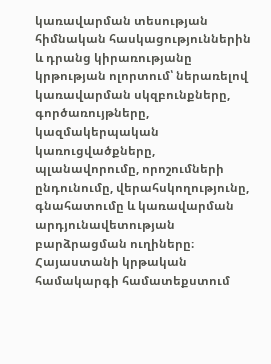կառավարման տեսության հիմնական հասկացություններին և դրանց կիրառությանը կրթության ոլորտում՝ ներառելով կառավարման սկզբունքները, գործառույթները, կազմակերպական կառուցվածքները, պլանավորումը, որոշումների ընդունումը, վերահսկողությունը, գնահատումը և կառավարման արդյունավետության բարձրացման ուղիները։ Հայաստանի կրթական համակարգի համատեքստում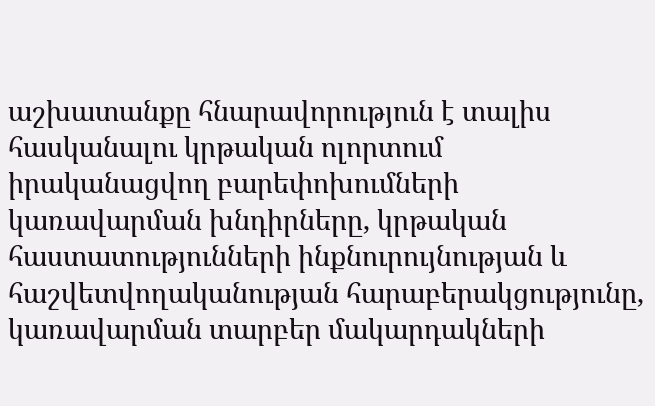աշխատանքը հնարավորություն է տալիս հասկանալու կրթական ոլորտում իրականացվող բարեփոխումների կառավարման խնդիրները, կրթական հաստատությունների ինքնուրույնության և հաշվետվողականության հարաբերակցությունը, կառավարման տարբեր մակարդակների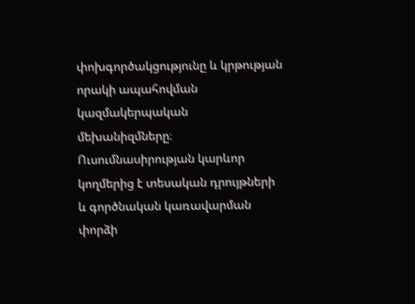փոխգործակցությունը և կրթության որակի ապահովման կազմակերպական մեխանիզմները։ Ուսումնասիրության կարևոր կողմերից է տեսական դրույթների և գործնական կառավարման փորձի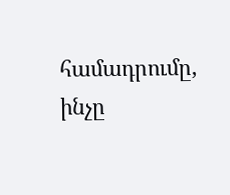համադրումը, ինչը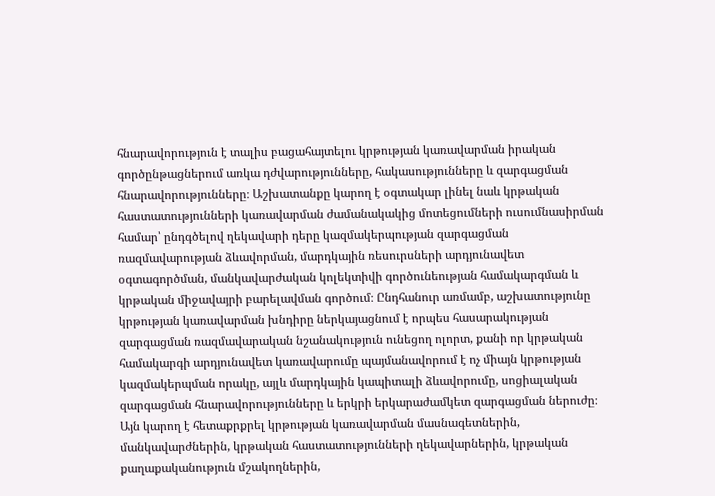հնարավորություն է տալիս բացահայտելու կրթության կառավարման իրական գործընթացներում առկա դժվարությունները, հակասությունները և զարգացման հնարավորությունները։ Աշխատանքը կարող է օգտակար լինել նաև կրթական հաստատությունների կառավարման ժամանակակից մոտեցումների ուսումնասիրման համար՝ ընդգծելով ղեկավարի դերը կազմակերպության զարգացման ռազմավարության ձևավորման, մարդկային ռեսուրսների արդյունավետ օգտագործման, մանկավարժական կոլեկտիվի գործունեության համակարգման և կրթական միջավայրի բարելավման գործում։ Ընդհանուր առմամբ, աշխատությունը կրթության կառավարման խնդիրը ներկայացնում է որպես հասարակության զարգացման ռազմավարական նշանակություն ունեցող ոլորտ, քանի որ կրթական համակարգի արդյունավետ կառավարումը պայմանավորում է ոչ միայն կրթության կազմակերպման որակը, այլև մարդկային կապիտալի ձևավորումը, սոցիալական զարգացման հնարավորությունները և երկրի երկարաժամկետ զարգացման ներուժը։ Այն կարող է հետաքրքրել կրթության կառավարման մասնագետներին, մանկավարժներին, կրթական հաստատությունների ղեկավարներին, կրթական քաղաքականություն մշակողներին,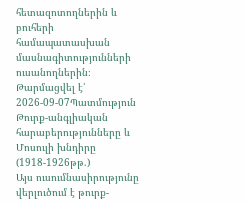հետազոտողներին և բուհերի համապատասխան մասնագիտությունների ուսանողներին։
Թարմացվել է՝ 2026-09-07Պատմություն
Թուրք-անգլիական հարաբերությունները և Մոսուլի խնդիրը (1918-1926թթ.)
Այս ուսումնասիրությունը վերլուծում է թուրք-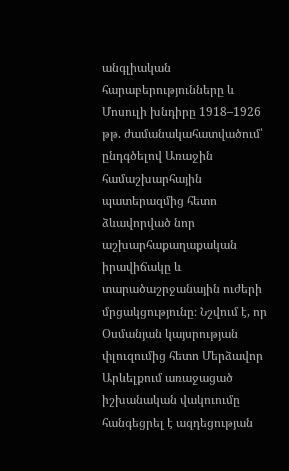անգլիական հարաբերությունները և Մոսուլի խնդիրը 1918–1926 թթ. ժամանակահատվածում՝ ընդգծելով Առաջին համաշխարհային պատերազմից հետո ձևավորված նոր աշխարհաքաղաքական իրավիճակը և տարածաշրջանային ուժերի մրցակցությունը։ Նշվում է, որ Օսմանյան կայսրության փլուզումից հետո Մերձավոր Արևելքում առաջացած իշխանական վակուումը հանգեցրել է ազդեցության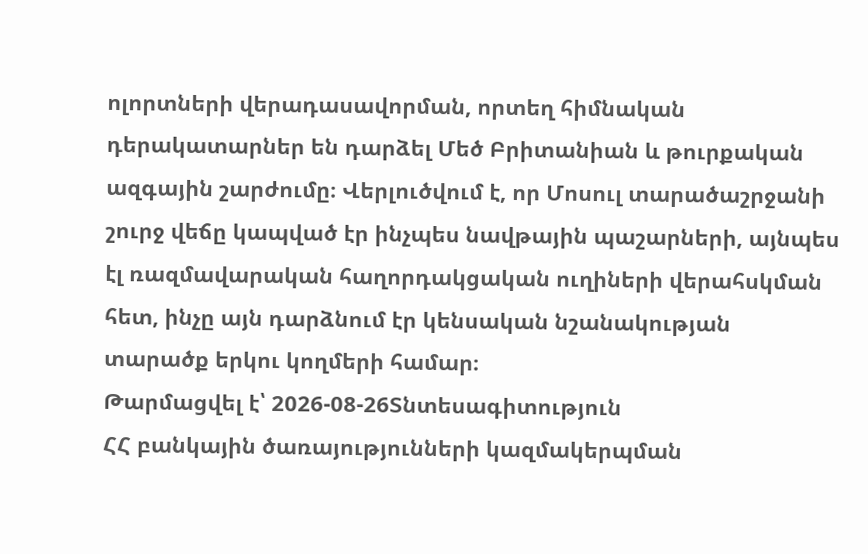ոլորտների վերադասավորման, որտեղ հիմնական դերակատարներ են դարձել Մեծ Բրիտանիան և թուրքական ազգային շարժումը։ Վերլուծվում է, որ Մոսուլ տարածաշրջանի շուրջ վեճը կապված էր ինչպես նավթային պաշարների, այնպես էլ ռազմավարական հաղորդակցական ուղիների վերահսկման հետ, ինչը այն դարձնում էր կենսական նշանակության տարածք երկու կողմերի համար։
Թարմացվել է՝ 2026-08-26Տնտեսագիտություն
ՀՀ բանկային ծառայությունների կազմակերպման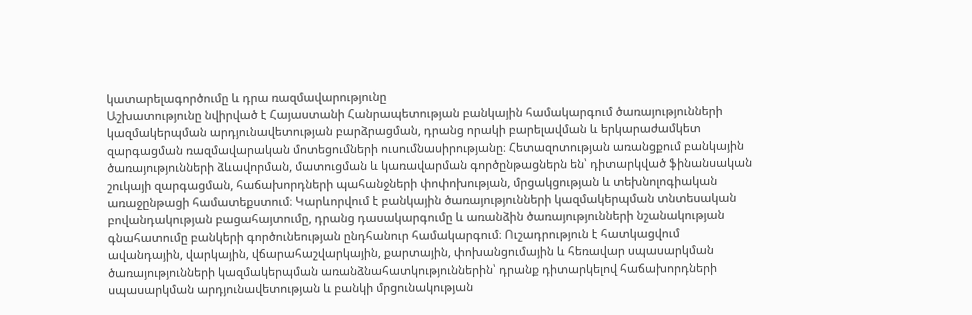կատարելագործումը և դրա ռազմավարությունը
Աշխատությունը նվիրված է Հայաստանի Հանրապետության բանկային համակարգում ծառայությունների կազմակերպման արդյունավետության բարձրացման, դրանց որակի բարելավման և երկարաժամկետ զարգացման ռազմավարական մոտեցումների ուսումնասիրությանը։ Հետազոտության առանցքում բանկային ծառայությունների ձևավորման, մատուցման և կառավարման գործընթացներն են՝ դիտարկված ֆինանսական շուկայի զարգացման, հաճախորդների պահանջների փոփոխության, մրցակցության և տեխնոլոգիական առաջընթացի համատեքստում։ Կարևորվում է բանկային ծառայությունների կազմակերպման տնտեսական բովանդակության բացահայտումը, դրանց դասակարգումը և առանձին ծառայությունների նշանակության գնահատումը բանկերի գործունեության ընդհանուր համակարգում։ Ուշադրություն է հատկացվում ավանդային, վարկային, վճարահաշվարկային, քարտային, փոխանցումային և հեռավար սպասարկման ծառայությունների կազմակերպման առանձնահատկություններին՝ դրանք դիտարկելով հաճախորդների սպասարկման արդյունավետության և բանկի մրցունակության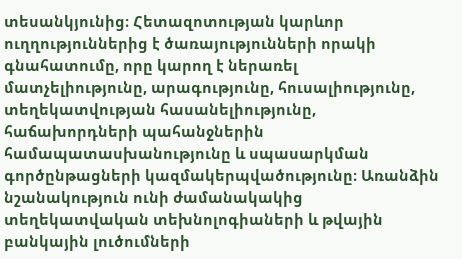տեսանկյունից։ Հետազոտության կարևոր ուղղություններից է ծառայությունների որակի գնահատումը, որը կարող է ներառել մատչելիությունը, արագությունը, հուսալիությունը, տեղեկատվության հասանելիությունը, հաճախորդների պահանջներին համապատասխանությունը և սպասարկման գործընթացների կազմակերպվածությունը։ Առանձին նշանակություն ունի ժամանակակից տեղեկատվական տեխնոլոգիաների և թվային բանկային լուծումների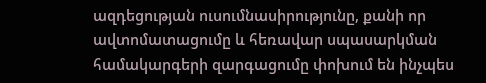ազդեցության ուսումնասիրությունը, քանի որ ավտոմատացումը և հեռավար սպասարկման համակարգերի զարգացումը փոխում են ինչպես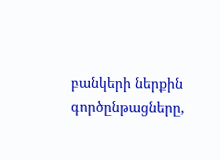բանկերի ներքին գործընթացները,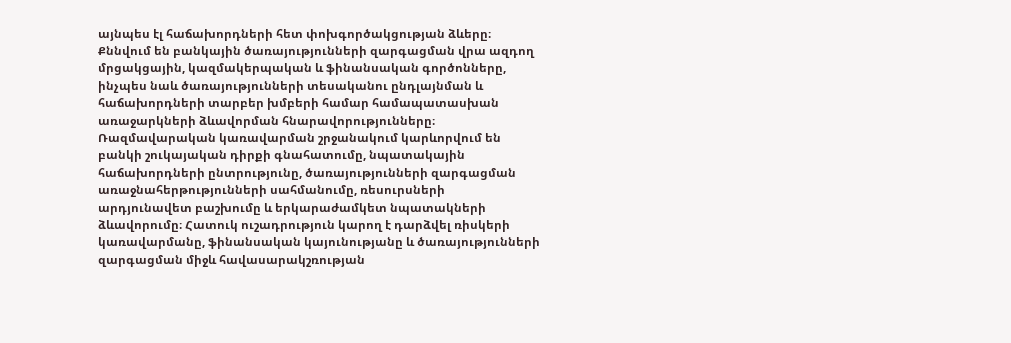այնպես էլ հաճախորդների հետ փոխգործակցության ձևերը։ Քննվում են բանկային ծառայությունների զարգացման վրա ազդող մրցակցային, կազմակերպական և ֆինանսական գործոնները, ինչպես նաև ծառայությունների տեսականու ընդլայնման և հաճախորդների տարբեր խմբերի համար համապատասխան առաջարկների ձևավորման հնարավորությունները։ Ռազմավարական կառավարման շրջանակում կարևորվում են բանկի շուկայական դիրքի գնահատումը, նպատակային հաճախորդների ընտրությունը, ծառայությունների զարգացման առաջնահերթությունների սահմանումը, ռեսուրսների արդյունավետ բաշխումը և երկարաժամկետ նպատակների ձևավորումը։ Հատուկ ուշադրություն կարող է դարձվել ռիսկերի կառավարմանը, ֆինանսական կայունությանը և ծառայությունների զարգացման միջև հավասարակշռության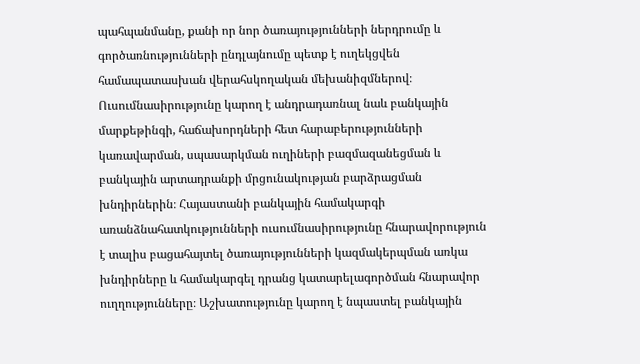պահպանմանը, քանի որ նոր ծառայությունների ներդրումը և գործառնությունների ընդլայնումը պետք է ուղեկցվեն համապատասխան վերահսկողական մեխանիզմներով։ Ուսումնասիրությունը կարող է անդրադառնալ նաև բանկային մարքեթինգի, հաճախորդների հետ հարաբերությունների կառավարման, սպասարկման ուղիների բազմազանեցման և բանկային արտադրանքի մրցունակության բարձրացման խնդիրներին։ Հայաստանի բանկային համակարգի առանձնահատկությունների ուսումնասիրությունը հնարավորություն է տալիս բացահայտել ծառայությունների կազմակերպման առկա խնդիրները և համակարգել դրանց կատարելագործման հնարավոր ուղղությունները։ Աշխատությունը կարող է նպաստել բանկային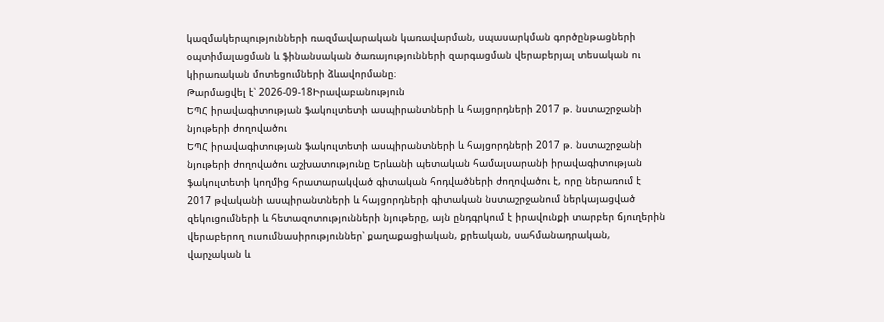կազմակերպությունների ռազմավարական կառավարման, սպասարկման գործընթացների օպտիմալացման և ֆինանսական ծառայությունների զարգացման վերաբերյալ տեսական ու կիրառական մոտեցումների ձևավորմանը։
Թարմացվել է՝ 2026-09-18Իրավաբանություն
ԵՊՀ իրավագիտության ֆակուլտետի ասպիրանտների և հայցորդների 2017 թ. նստաշրջանի նյութերի ժողովածու
ԵՊՀ իրավագիտության ֆակուլտետի ասպիրանտների և հայցորդների 2017 թ. նստաշրջանի նյութերի ժողովածու աշխատությունը Երևանի պետական համալսարանի իրավագիտության ֆակուլտետի կողմից հրատարակված գիտական հոդվածների ժողովածու է, որը ներառում է 2017 թվականի ասպիրանտների և հայցորդների գիտական նստաշրջանում ներկայացված զեկուցումների և հետազոտությունների նյութերը, այն ընդգրկում է իրավունքի տարբեր ճյուղերին վերաբերող ուսումնասիրություններ՝ քաղաքացիական, քրեական, սահմանադրական, վարչական և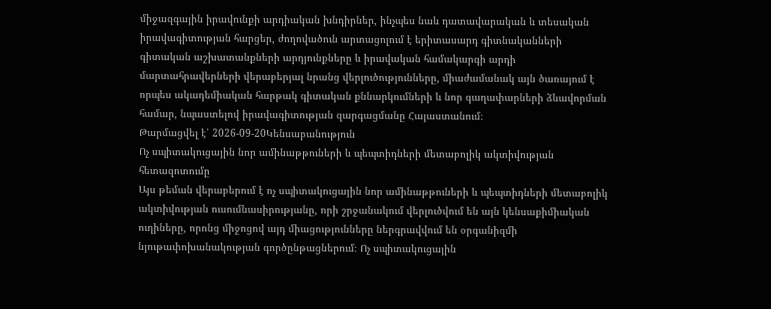միջազգային իրավունքի արդիական խնդիրներ, ինչպես նաև դատավարական և տեսական իրավագիտության հարցեր, ժողովածուն արտացոլում է երիտասարդ գիտնականների գիտական աշխատանքների արդյունքները և իրավական համակարգի արդի մարտահրավերների վերաբերյալ նրանց վերլուծությունները, միաժամանակ այն ծառայում է որպես ակադեմիական հարթակ գիտական քննարկումների և նոր գաղափարների ձևավորման համար, նպաստելով իրավագիտության զարգացմանը Հայաստանում։
Թարմացվել է՝ 2026-09-20Կենսաբանություն
Ոչ սպիտակուցային նոր ամինաթթուների և պեպտիդների մետաբոլիկ ակտիվության հետազոտումը
Այս թեման վերաբերում է ոչ սպիտակուցային նոր ամինաթթուների և պեպտիդների մետաբոլիկ ակտիվության ուսումնասիրությանը, որի շրջանակում վերլուծվում են այն կենսաքիմիական ուղիները, որոնց միջոցով այդ միացությունները ներգրավվում են օրգանիզմի նյութափոխանակության գործընթացներում։ Ոչ սպիտակուցային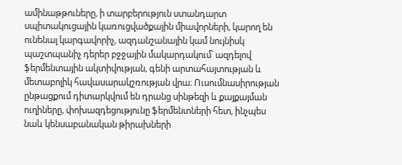ամինաթթուները, ի տարբերություն ստանդարտ սպիտակուցային կառուցվածքային միավորների, կարող են ունենալ կարգավորիչ, ազդանշանային կամ նույնիսկ պաշտպանիչ դերեր բջջային մակարդակում՝ ազդելով ֆերմենտային ակտիվության, գենի արտահայտության և մետաբոլիկ հավասարակշռության վրա։ Ուսումնասիրության ընթացքում դիտարկվում են դրանց սինթեզի և քայքայման ուղիները, փոխազդեցությունը ֆերմենտների հետ, ինչպես նաև կենսաբանական թիրախների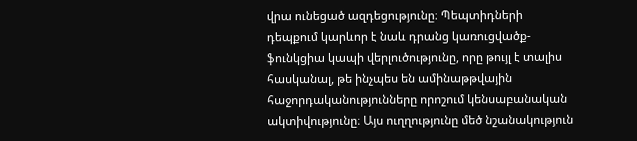վրա ունեցած ազդեցությունը։ Պեպտիդների դեպքում կարևոր է նաև դրանց կառուցվածք-ֆունկցիա կապի վերլուծությունը, որը թույլ է տալիս հասկանալ, թե ինչպես են ամինաթթվային հաջորդականությունները որոշում կենսաբանական ակտիվությունը։ Այս ուղղությունը մեծ նշանակություն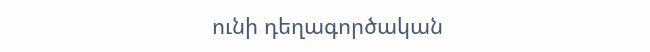ունի դեղագործական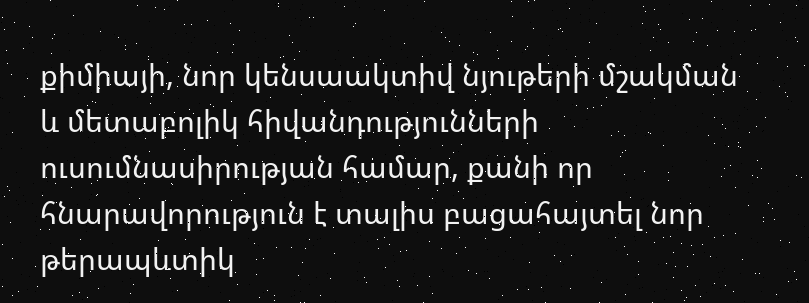քիմիայի, նոր կենսաակտիվ նյութերի մշակման և մետաբոլիկ հիվանդությունների ուսումնասիրության համար, քանի որ հնարավորություն է տալիս բացահայտել նոր թերապևտիկ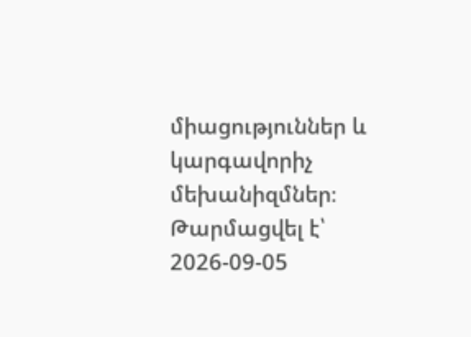միացություններ և կարգավորիչ մեխանիզմներ։
Թարմացվել է՝ 2026-09-05